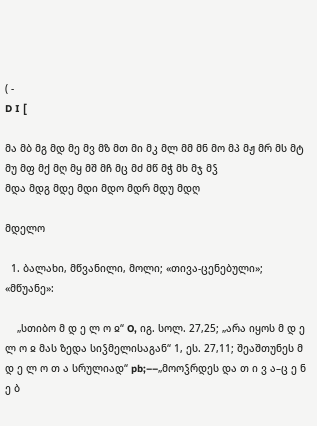( -
D I [

მა მბ მგ მდ მე მვ მზ მთ მი მკ მლ მმ მნ მო მპ მჟ მრ მს მტ მუ მფ მქ მღ მყ მშ მჩ მც მძ მწ მჭ მხ მჯ მჴ
მდა მდგ მდე მდი მდო მდრ მდუ მდღ

მდელო

  1. ბალახი, მწვანილი, მოლი; «თივა-ცენებული»; «მწუანე»:

    „სთიბო მ დ ე ლ ო ჲ“ O, იგ. სოლ. 27,25; „არა იყოს მ დ ე ლ ო ჲ მას ზედა სიჴმელისაგან“ 1, ეს. 27,11; შეაშთუნეს მ დ ე ლ ო თ ა სრულიად“ pb;––„მოოჴრდეს და თ ი ვ ა–ც ე ნ ე ბ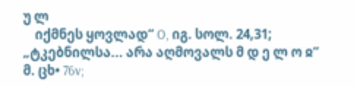უ ლ
    იქმნეს ყოვლად“ O, იგ. სოლ. 24,31; „ტკებნილსა... არა აღმოვალს მ დ ე ლ ო ჲ“ მ. ცხ• 76v;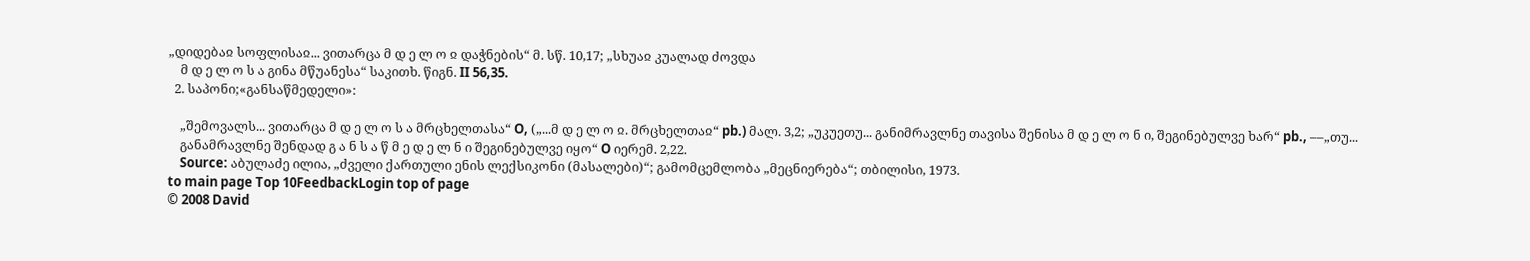„დიდებაჲ სოფლისაჲ... ვითარცა მ დ ე ლ ო ჲ დაჭნების“ მ. სწ. 10,17; „სხუაჲ კუალად ძოვდა
    მ დ ე ლ ო ს ა გინა მწუანესა“ საკითხ. წიგნ. II 56,35.
  2. საპონი;«განსაწმედელი»:

    „შემოვალს... ვითარცა მ დ ე ლ ო ს ა მრცხელთასა“ O, („...მ დ ე ლ ო ჲ. მრცხელთაჲ“ pb.) მალ. 3,2; „უკუეთუ... განიმრავლნე თავისა შენისა მ დ ე ლ ო ნ ი, შეგინებულვე ხარ“ pb., ––„თუ...
    განამრავლნე შენდად გ ა ნ ს ა წ მ ე დ ე ლ ნ ი შეგინებულვე იყო“ O იერემ. 2,22.
    Source: აბულაძე ილია, „ძველი ქართული ენის ლექსიკონი (მასალები)“; გამომცემლობა „მეცნიერება“; თბილისი, 1973.
to main page Top 10FeedbackLogin top of page
© 2008 David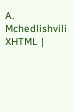A. Mchedlishvili XHTML |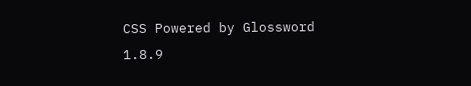CSS Powered by Glossword 1.8.9